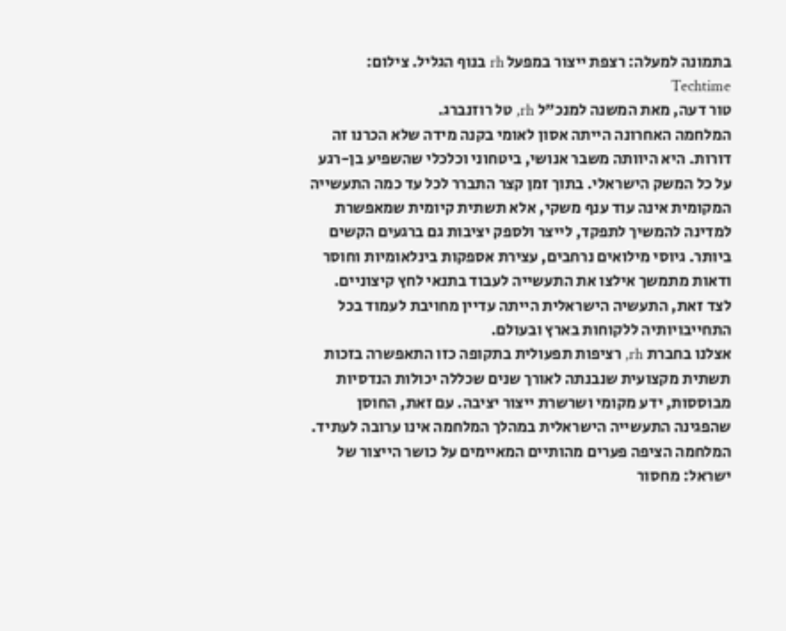בתמונה למעלה: רצפת ייצור במפעל rh בנוף הגליל. צילום: Techtime
טור דעה, מאת המשנה למנכ"ל rh, טל רוזנברג.
המלחמה האחרונה הייתה אסון לאומי בקנה מידה שלא הכרנו זה דורות. היא היוותה משבר אנושי, ביטחוני וכלכלי שהשפיע בן-רגע על כל המשק הישראלי. בתוך זמן קצר התברר לכל עד כמה התעשייה המקומית אינה עוד ענף משקי, אלא תשתית קיומית שמאפשרת למדינה להמשיך לתפקד, לייצר ולספק יציבות גם ברגעים הקשים ביותר. גיוסי מילואים נרחבים, עצירת אספקות בינלאומיות וחוסר ודאות מתמשך אילצו את התעשייה לעבוד בתנאי לחץ קיצוניים. לצד זאת, התעשיה הישראלית הייתה עדיין מחויבת לעמוד בכל התחייבויותיה ללקוחות בארץ ובעולם.
אצלנו בחברת rh, רציפות תפעולית בתקופה כזו התאפשרה בזכות תשתית מקצועית שנבנתה לאורך שנים שכללה יכולות הנדסיות מבוססות, ידע מקומי ושרשרת ייצור יציבה. עם זאת, החוסן שהפגינה התעשייה הישראלית במהלך המלחמה אינו ערובה לעתיד. המלחמה הציפה פערים מהותיים המאיימים על כושר הייצור של ישראל: מחסור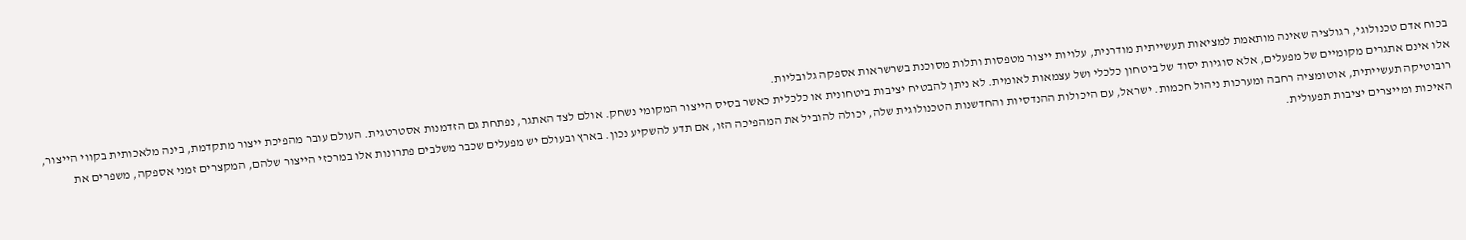בכוח אדם טכנולוגי, רגולציה שאינה מותאמת למציאות תעשייתית מודרנית, עלויות ייצור מטפסות ותלות מסוכנת בשרשראות אספקה גלובליות.
אלו אינם אתגרים מקומיים של מפעלים, אלא סוגיות יסוד של ביטחון כלכלי ושל עצמאות לאומית. לא ניתן להבטיח יציבות ביטחונית או כלכלית כאשר בסיס הייצור המקומי נשחק. אולם לצד האתגר, נפתחת גם הזדמנות אסטרטגית. העולם עובר מהפיכת ייצור מתקדמת, בינה מלאכותית בקווי הייצור, רובוטיקה תעשייתית, אוטומציה רחבה ומערכות ניהול חכמות. ישראל, עם היכולות ההנדסיות והחדשנות הטכנולוגית שלה, יכולה להוביל את המהפיכה הזו, אם תדע להשקיע נכון. בארץ ובעולם יש מפעלים שכבר משלבים פתרונות אלו במרכזי הייצור שלהם, המקצרים זמני אספקה, משפרים את האיכות ומייצרים יציבות תפעולית.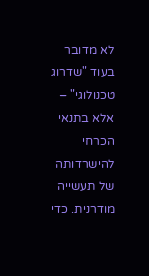לא מדובר בעוד "שדרוג טכנולוגי" – אלא בתנאי הכרחי להישרדותה של תעשייה מודרנית. כדי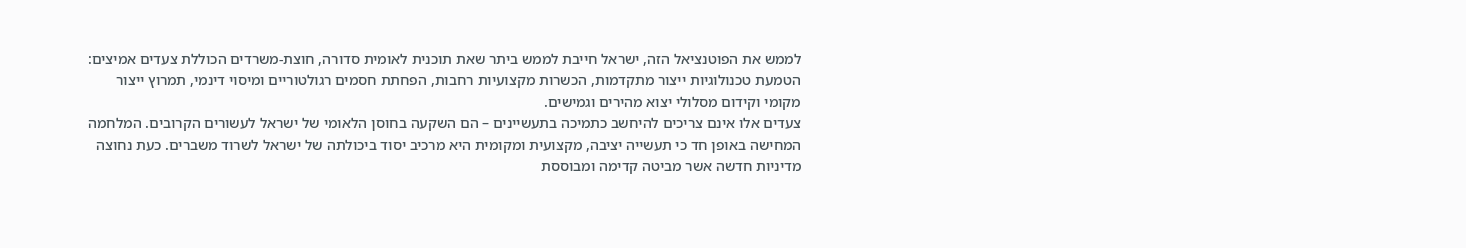לממש את הפוטנציאל הזה, ישראל חייבת לממש ביתר שאת תוכנית לאומית סדורה, חוצת-משרדים הכוללת צעדים אמיצים: הטמעת טכנולוגיות ייצור מתקדמות, הכשרות מקצועיות רחבות, הפחתת חסמים רגולטוריים ומיסוי דינמי, תמרוץ ייצור מקומי וקידום מסלולי יצוא מהירים וגמישים.
צעדים אלו אינם צריכים להיחשב כתמיכה בתעשיינים – הם השקעה בחוסן הלאומי של ישראל לעשורים הקרובים. המלחמה המחישה באופן חד כי תעשייה יציבה, מקצועית ומקומית היא מרכיב יסוד ביכולתה של ישראל לשרוד משברים. כעת נחוצה מדיניות חדשה אשר מביטה קדימה ומבוססת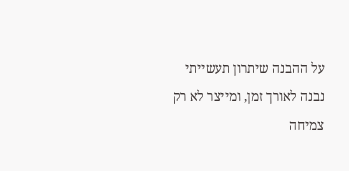על ההבנה שיתרון תעשייתי נבנה לאורך זמן, ומייצר לא רק צמיחה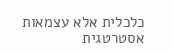כלכלית אלא עצמאות אסטרטגית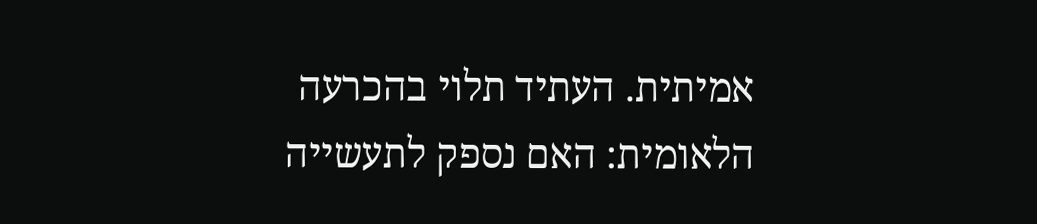אמיתית. העתיד תלוי בהכרעה הלאומית: האם נספק לתעשייה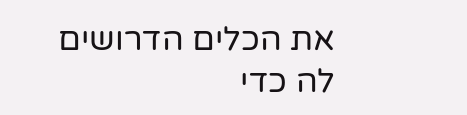את הכלים הדרושים לה כדי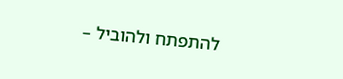להתפתח ולהוביל –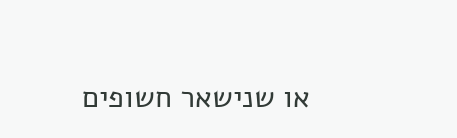או שנישאר חשופים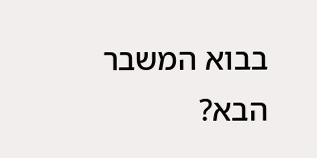בבוא המשבר הבא?